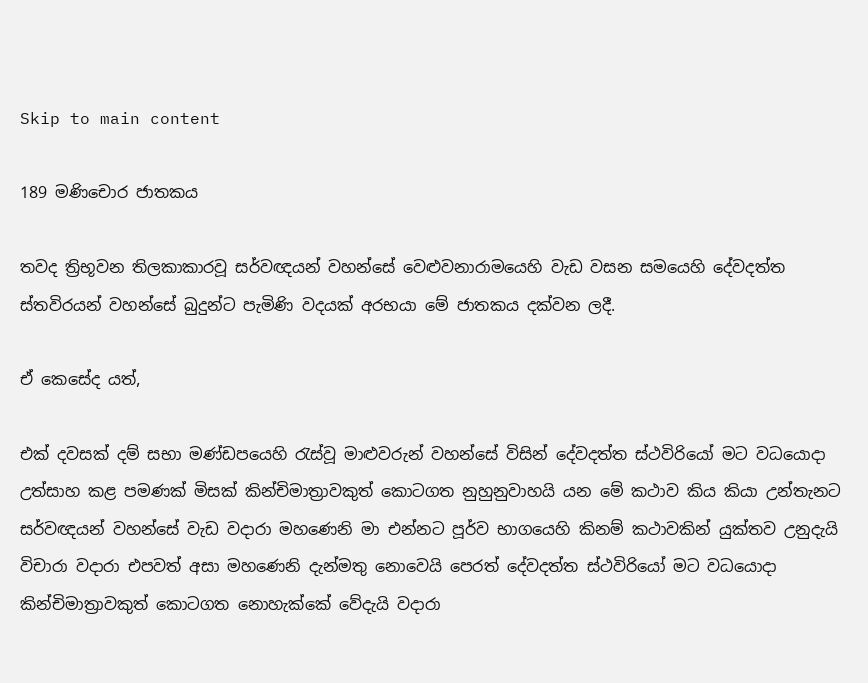Skip to main content

189 මණිචොර ජාතකය

තවද ත්‍රිභූවන තිලකාකාරවූ සර්වඥයන් වහන්සේ වෙළුවනාරාමයෙහි වැඩ වසන සමයෙහි දේවදත්ත ස්තවිරයන් වහන්සේ බුදුන්ට පැමිණි වදයක් අරභයා මේ ජාතකය දක්වන ලදී.

ඒ කෙසේද යත්,

එක් දවසක් දම් සභා මණ්ඩපයෙහි රැස්වූ මාළුවරුන් වහන්සේ විසින් දේවදත්ත ස්ථවිරියෝ මට වධයොදා උත්සාහ කළ පමණක් මිසක් කින්චිමාත්‍රාවකුත් කොටගත නුහුනුවාහයි යන මේ කථාව කිය කියා උන්තැනට සර්වඥයන් වහන්සේ වැඩ වදාරා මහණෙනි මා එන්නට පූර්ව භාගයෙහි කිනම් කථාවකින් යුක්තව උනුදැයි විචාරා වදාරා එපවත් අසා මහණෙනි දැන්මතු නොවෙයි පෙරත් දේවදත්ත ස්ථවිරියෝ මට වධයොදා කින්චිමාත්‍රාවකුත් කොටගත නොහැක්කේ වේදැයි වදාරා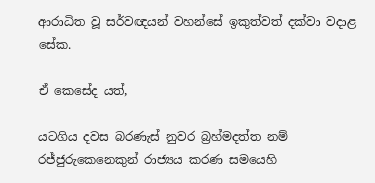ආරාධිත වූ සර්වඥයන් වහන්සේ ඉකුත්වත් දක්වා වදාළ සේක.

ඒ කෙසේද යත්,

යටගිය දවස බරණැස් නුවර බ්‍රහ්මදත්ත නම් රජ්ජුරුකෙනෙකුන් රාජ්‍යය කරණ සමයෙහි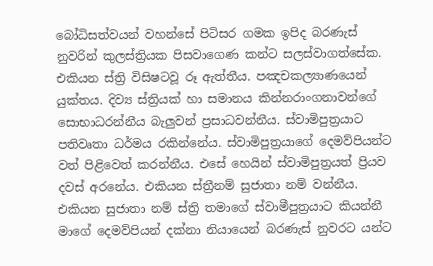බෝධිසත්වයන් වහන්සේ පිටිසර ගමක ඉපිද බරණැස් නුවරින් කුලස්ත්‍රියක පිසවාගෙණ කන්ට සලස්වාගත්සේක. එකියන ස්ත්‍රි විසිෂටවූ රූ ඇත්තීය. පඤචකල්‍යාණයෙන් යුක්තය. දිව්‍ය ස්ත්‍රියක් හා සමානය කින්නරාංගනාවන්ගේ සොභාධරන්නීය බැලුවන් ප්‍රසාධවන්නීය. ස්වාමිපුත්‍රයාට පතිවෘතා ධර්මය රකින්නේය. ස්වාමිපුත්‍රයාගේ දෙමව්පියන්ට වත් පිළිවෙත් කරන්නීය. එසේ හෙයින් ස්වාමිපුත්‍රයත් ප්‍රියව දවස් අරනේය. එකියන ස්ත්‍රීනම් සුජාතා නම් වන්නීය. එකියන සුජාතා නම් ස්ත්‍රි තමාගේ ස්වාමීපුත්‍රයාට කියන්නී මාගේ දෙමව්පියන් දක්නා නියායෙන් බරණැස් නුවරට යන්ට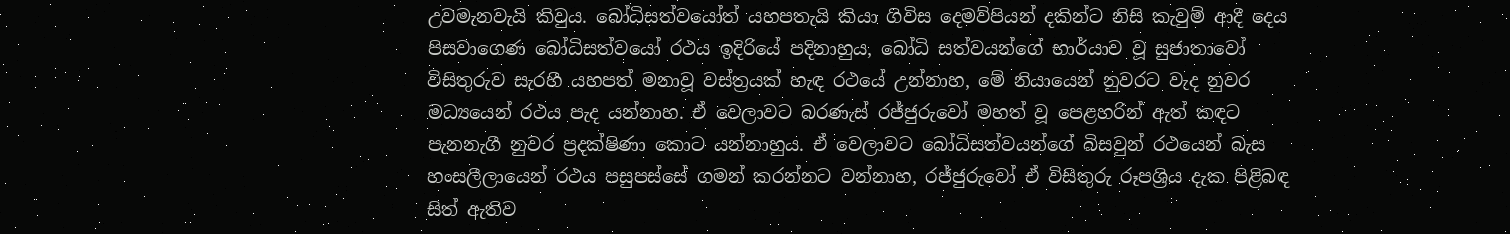උවමැනවැයි කිවුය. බෝධිසත්වයෝත් යහපතැයි කියා ගිවිස දෙමව්පියන් දකින්ට නිසි කැවුම් ආදී දෙය පිසවාගෙණ බෝධිසත්වයෝ රථය ඉදිරියේ පදිනාහුය, බෝධි සත්වයන්ගේ භාර්යාව වූ සුජාතාවෝ විසිතුරුව සැරහී යහපත් මනාවූ වස්ත්‍රයක් හැඳ රථයේ උන්නාහ, මේ නියායෙන් නුවරට වැද නුවර මධ්‍යයෙන් රථය පැද යන්නාහ. ඒ වෙලාවට බරණැස් රජ්ජුරුවෝ මහත් වූ පෙළහරින් ඇත් කඳට පැනනැගී නුවර ප්‍රදක්ෂිණා කොට යන්නාහුය. ඒ වෙලාවට බෝධිසත්වයන්ගේ බිසවුන් රථයෙන් බැස හංසලීලායෙන් රථය පසුපස්සේ ගමන් කරන්නට වන්නාහ, රජ්ජුරුවෝ ඒ විසිතුරු රූපශ්‍රිය දැක පිළිබඳ සිත් ඇතිව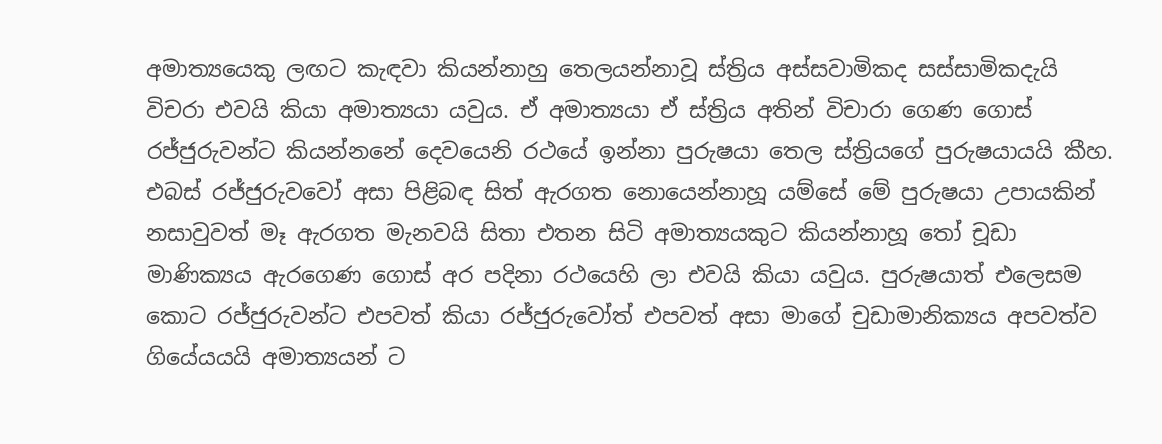අමාත්‍යයෙකු ලඟට කැඳවා කියන්නාහු තෙලයන්නාවූ ස්ත්‍රිය අස්සවාමිකද සස්සාමිකදැයි විචරා එවයි කියා අමාත්‍යයා යවුය. ඒ අමාත්‍යයා ඒ ස්ත්‍රිය අතින් විචාරා ගෙණ ගොස් රජ්ජුරුවන්ට කියන්නනේ දෙවයෙනි රථයේ ඉන්නා පුරුෂයා තෙල ස්ත්‍රියගේ පුරුෂයායයි කීහ. එබස් රජ්ජුරුවවෝ අසා පිළිබඳ සිත් ඇරගත නොයෙන්නාහූ යම්සේ මේ පුරුෂයා උපායකින් නසාවුවත් මෑ ඇරගත මැනවයි සිතා එතන සිටි අමාත්‍යයකුට කියන්නාහූ තෝ චූඩා මාණික්‍යය ඇරගෙණ ගොස් අර පදිනා රථයෙහි ලා එවයි කියා යවුය. පුරුෂයාත් එලෙසම කොට රජ්ජුරුවන්ට එපවත් කියා රජ්ජුරුවෝත් එපවත් අසා මාගේ චුඩාමානික්‍යය අපවත්ව ගියේයයයි අමාත්‍යයන් ට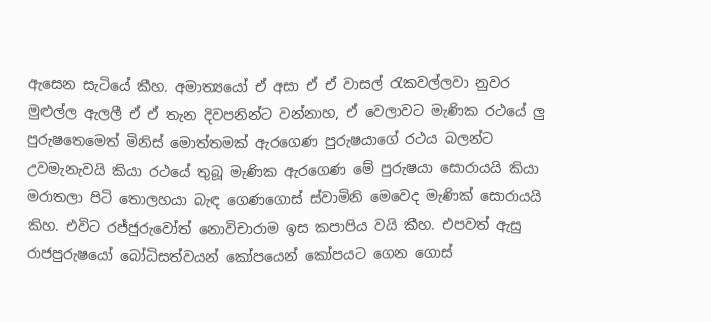ඇසෙන සැටියේ කීහ. අමාත්‍යයෝ ඒ අසා ඒ ඒ වාසල් රැකවල්ලවා නුවර මුළුල්ල ඇලලී ඒ ඒ තැන දිවපනින්ට වන්නාහ, ඒ වෙලාවට මැණික රථයේ ලු පුරුෂතෙමෙත් මිනිස් මොත්තමක් ඇරගෙණ පුරුෂයාගේ රථය බලන්ට උවමැනැවයි කියා රථයේ තුබූ මැණික ඇරගෙණ මේ පුරුෂයා සොරායයි කියා මරාතලා පිටි තොලහයා බැඳ ගෙණගොස් ස්වාමිනි මෙවෙද මැණික් සොරායයි කිහ. එවිට රජ්ජුරුවෝත් නොවිචාරාම ඉස කපාපිය වයි කීහ. එපවත් ඇසු රාජපුරුෂයෝ බෝධිසත්වයන් කෝපයෙන් කෝපයට ගෙන ගොස්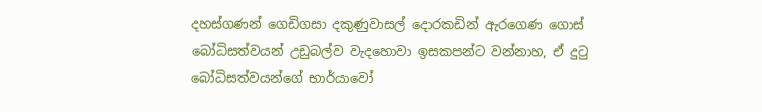දහස්ගණන් ගෙඩිගසා දකුණුවාසල් දොරකඩින් ඇරගෙණ ගොස් බෝධිසත්වයන් උඩුබල්ව වැදහොවා ඉසකපන්ට වන්නාහ, ඒ දුටු බෝධිසත්වයන්ගේ භාර්යාවෝ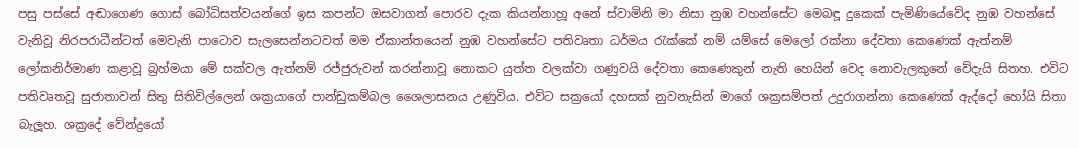පසු පස්සේ අඬාගෙණ ගොස් බෝධිසත්වයන්ගේ ඉස කපන්ට ඔසවාගත් පොරව දැක කියන්නාහූ අනේ ස්වාමිනි මා නිසා නුඹ වහන්සේට මෙබඳූ දුකෙක් පැමිණියේවේද නුඹ වහන්සේ වැනිවූ නිරපරාධීන්ටත් මෙවැනි පාටොව සැලසෙන්නටවත් මම ඒකාන්තයෙන් නුඹ වහන්සේට පතිවෘතා ධර්මය රැක්කේ නම් යම්සේ මෙලෝ රක්නා දේවතා කෙණෙක් ඇත්නම් ලෝකනිර්මාණ කළාවූ බ්‍රහ්මයා මේ සක්වල ඇත්නම් රජ්ජුරුවන් කරන්නාවූ නොකට යුත්ත වලක්වා ගණුවයි දේවතා කෙණෙකුන් නැති හෙයින් වෙද නොවැලකුනේ වේදැයි සිතහ. එවිට පතිවෘතවූ සුජාතාවන් සිතු සිතිවිල්ලෙන් ශක්‍රයාගේ පාන්ඩුකම්බල ශෛලාසනය උණුවිය. එවිට සක්‍රයෝ දහසක් නුවනැසින් මාගේ ශක්‍රසම්පත් උදුරාගන්නා කෙණෙක් ඇද්දෝ හෝයි සිතා බැලූහ. ශක්‍රදේ වේන්ද්‍රයෝ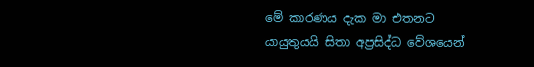මේ කාරණය දැක මා එතනට යායුතුයයි සිතා අප්‍රසිද්ධ වේශයෙන්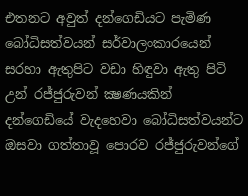එතනට අවුත් දන්ගෙඩියට පැමිණ බෝධිසත්වයන් සර්වාලංකාරයෙන් සරහා ඇතුපිට වඩා හිඳුවා ඇතු පිටි උන් රජ්ජුරුවන් ක්‍ෂණයකින් දන්ගෙඩියේ වැදහෙවා බෝධිසත්වයන්ට ඔසවා ගත්තාවූ පොරව රජ්ජුරුවන්ගේ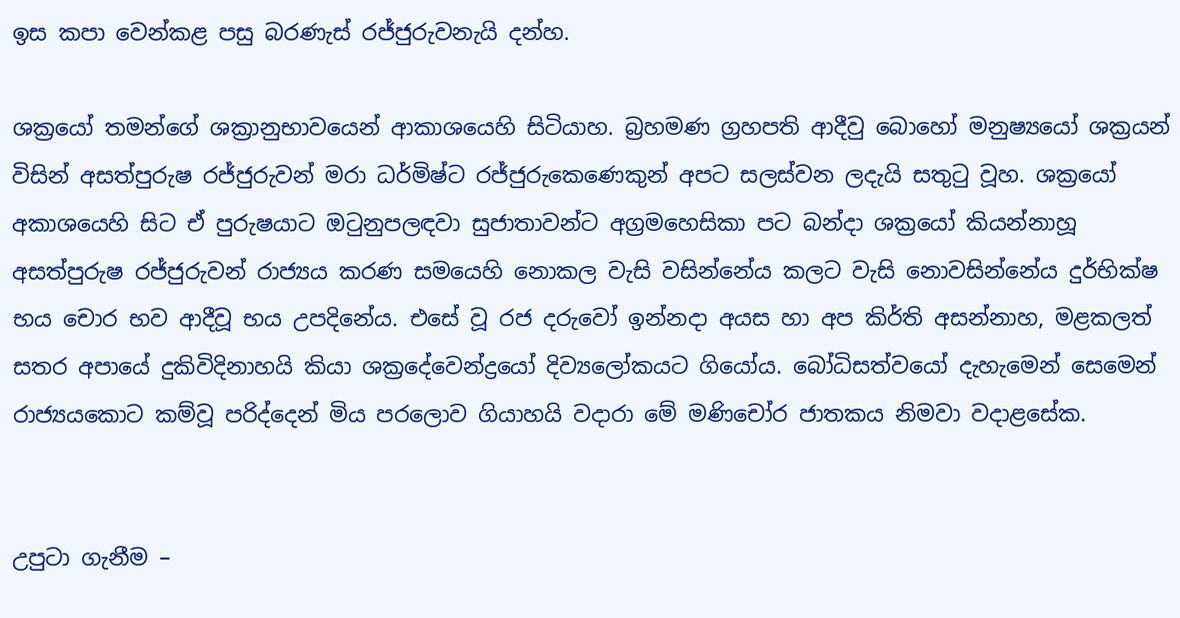ඉස කපා වෙන්කළ පසු බරණැස් රජ්ජුරුවනැයි දන්හ.

ශක්‍රයෝ තමන්ගේ ශක්‍රානුභාවයෙන් ආකාශයෙහි සිටියාහ. බ්‍රහමණ ග්‍රහපති ආදීවු බොහෝ මනුෂ්‍යයෝ ශක්‍රයන් විසින් අසත්පුරුෂ රජ්ජුරුවන් මරා ධර්මිෂ්ට රජ්ජුරුකෙණෙකුන් අපට සලස්වන ලදැයි සතුටු වූහ. ශක්‍රයෝ අකාශයෙහි සිට ඒ පුරුෂයාට ඔටුනුපලඳවා සුජාතාවන්ට අග්‍රමහෙසිකා පට බන්දා ශක්‍රයෝ කියන්නාහූ අසත්පුරුෂ රජ්ජුරුවන් රාජ්‍යය කරණ සමයෙහි නොකල වැසි වසින්නේය කලට වැසි නොවසින්නේය දුර්භික්ෂ භය චොර භව ආදීවූ භය උපදිනේය. එසේ වූ රජ දරුවෝ ඉන්නදා අයස හා අප කිර්ති අසන්නාහ, මළකලත් සතර අපායේ දුකිවිදිනාහයි කියා ශක්‍රදේවෙන්ද්‍රයෝ දිව්‍යලෝකයට ගියෝය. බෝධිසත්වයෝ දැහැමෙන් සෙමෙන් රාජ්‍යයකොට කම්වූ පරිද්දෙන් මිය පරලොව ගියාහයි වදාරා මේ මණිචෝර ජාතකය නිමවා වදාළසේක.


උපුටා ගැනීම –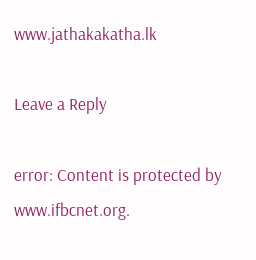www.jathakakatha.lk

Leave a Reply

error: Content is protected by www.ifbcnet.org.